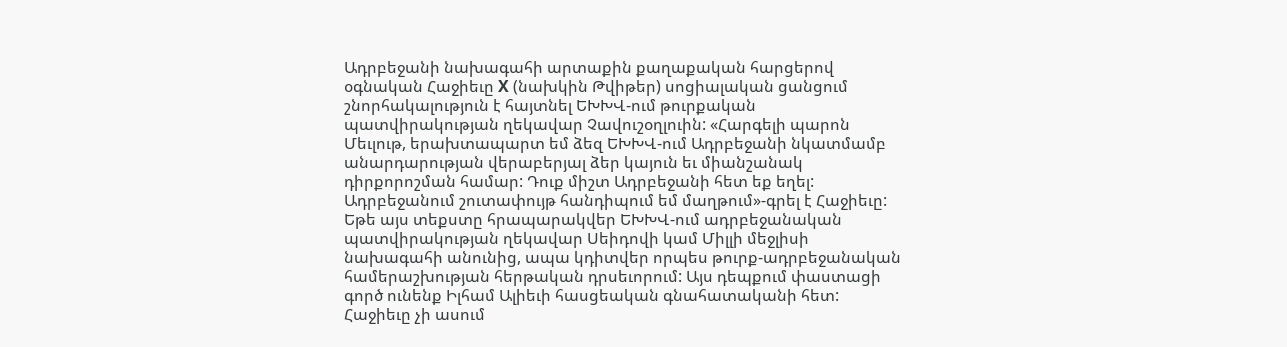Ադրբեջանի նախագահի արտաքին քաղաքական հարցերով օգնական Հաջիեւը X (նախկին Թվիթեր) սոցիալական ցանցում շնորհակալություն է հայտնել ԵԽԽՎ-ում թուրքական պատվիրակության ղեկավար Չավուշօղլուին: «Հարգելի պարոն Մեւլութ, երախտապարտ եմ ձեզ ԵԽԽՎ-ում Ադրբեջանի նկատմամբ անարդարության վերաբերյալ ձեր կայուն եւ միանշանակ դիրքորոշման համար: Դուք միշտ Ադրբեջանի հետ եք եղել: Ադրբեջանում շուտափույթ հանդիպում եմ մաղթում»-գրել է Հաջիեւը:
Եթե այս տեքստը հրապարակվեր ԵԽԽՎ-ում ադրբեջանական պատվիրակության ղեկավար Սեիդովի կամ Միլլի մեջլիսի նախագահի անունից, ապա կդիտվեր որպես թուրք-ադրբեջանական համերաշխության հերթական դրսեւորում: Այս դեպքում փաստացի գործ ունենք Իլհամ Ալիեւի հասցեական գնահատականի հետ: Հաջիեւը չի ասում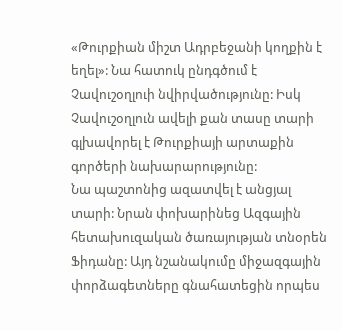«Թուրքիան միշտ Ադրբեջանի կողքին է եղել»: Նա հատուկ ընդգծում է Չավուշօղլուի նվիրվածությունը: Իսկ Չավուշօղլուն ավելի քան տասը տարի գլխավորել է Թուրքիայի արտաքին գործերի նախարարությունը:
Նա պաշտոնից ազատվել է անցյալ տարի: Նրան փոխարինեց Ազգային հետախուզական ծառայության տնօրեն Ֆիդանը: Այդ նշանակումը միջազգային փորձագետները գնահատեցին որպես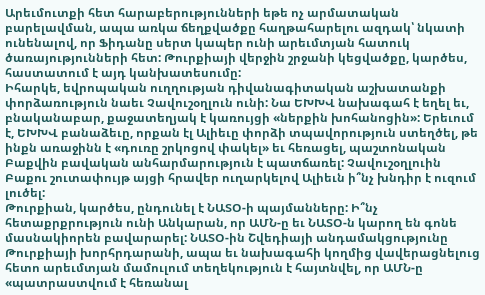Արեւմուտքի հետ հարաբերությունների եթե ոչ արմատական բարելավման, ապա առկա ճեղքվածքը հաղթահարելու ազդակ՝ նկատի ունենալով, որ Ֆիդանը սերտ կապեր ունի արեւմտյան հատուկ ծառայությունների հետ: Թուրքիայի վերջին շրջանի կեցվածքը, կարծես, հաստատում է այդ կանխատեսումը:
Իհարկե, եվրոպական ուղղության դիվանագիտական աշխատանքի փորձառություն նաեւ Չավուշօղլուն ունի: Նա ԵԽԽՎ նախագահ է եղել եւ, բնականաբար, քաջատեղյակ է կառույցի «ներքին խոհանոցին»: Երեւում է, ԵԽԽՎ բանաձեւը, որքան էլ Ալիեւը փորձի տպավորություն ստեղծել, թե ինքն առաջինն է «դուռը շրկոցով փակել» եւ հեռացել, պաշտոնական Բաքվին բավական անհարմարություն է պատճառել: Չավուշօղլուին Բաքու շուտափույթ այցի հրավեր ուղարկելով Ալիեւն ի՞նչ խնդիր է ուզում լուծել:
Թուրքիան, կարծես, ընդունել է ՆԱՏՕ-ի պայմանները: Ի՞նչ հետաքրքրություն ունի Անկարան, որ ԱՄՆ-ը եւ ՆԱՏՕ-ն կարող են գոնե մասնակիորեն բավարարել: ՆԱՏՕ-ին Շվեդիայի անդամակցությունը Թուրքիայի խորհրդարանի, ապա եւ նախագահի կողմից վավերացնելուց հետո արեւմտյան մամուլում տեղեկություն է հայտնվել, որ ԱՄՆ-ը «պատրաստվում է հեռանալ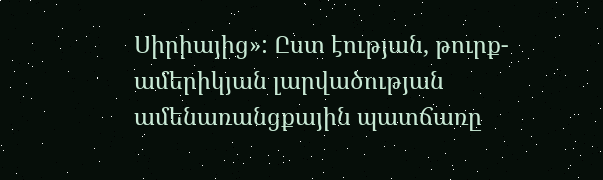Սիրիայից»: Ըստ էության, թուրք-ամերիկյան լարվածության ամենառանցքային պատճառը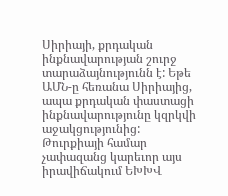Սիրիայի, քրդական ինքնավարության շուրջ տարաձայնությունն է: Եթե ԱՄՆ-ը հեռանա Սիրիայից, ապա քրդական փաստացի ինքնավարությունը կզրկվի աջակցությունից:
Թուրքիայի համար չափազանց կարեւոր այս իրավիճակում ԵԽԽՎ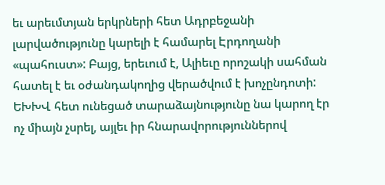եւ արեւմտյան երկրների հետ Ադրբեջանի լարվածությունը կարելի է համարել Էրդողանի «պահուստ»: Բայց, երեւում է, Ալիեւը որոշակի սահման հատել է եւ օժանդակողից վերածվում է խոչընդոտի: ԵԽԽՎ հետ ունեցած տարաձայնությունը նա կարող էր ոչ միայն չսրել, այլեւ իր հնարավորություններով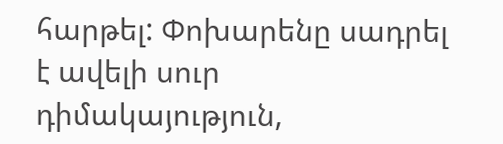հարթել: Փոխարենը սադրել է ավելի սուր դիմակայություն,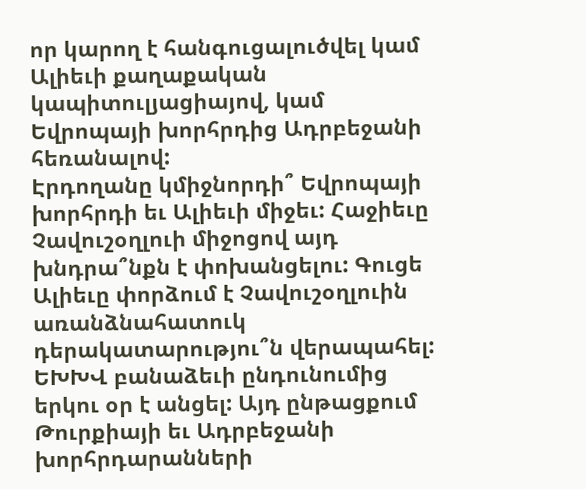որ կարող է հանգուցալուծվել կամ Ալիեւի քաղաքական կապիտուլյացիայով, կամ Եվրոպայի խորհրդից Ադրբեջանի հեռանալով:
Էրդողանը կմիջնորդի՞ Եվրոպայի խորհրդի եւ Ալիեւի միջեւ: Հաջիեւը Չավուշօղլուի միջոցով այդ խնդրա՞նքն է փոխանցելու: Գուցե Ալիեւը փորձում է Չավուշօղլուին առանձնահատուկ դերակատարությու՞ն վերապահել: ԵԽԽՎ բանաձեւի ընդունումից երկու օր է անցել: Այդ ընթացքում Թուրքիայի եւ Ադրբեջանի խորհրդարանների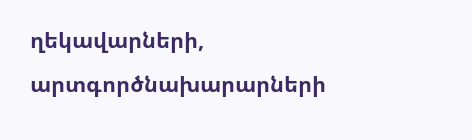ղեկավարների, արտգործնախարարների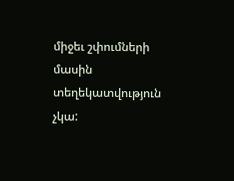միջեւ շփումների մասին տեղեկատվություն չկա: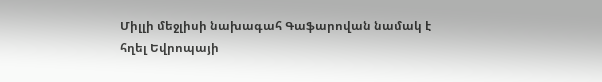Միլլի մեջլիսի նախագահ Գաֆարովան նամակ է հղել Եվրոպայի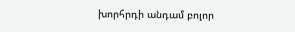խորհրդի անդամ բոլոր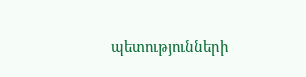պետությունների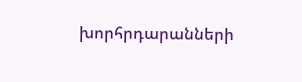խորհրդարանների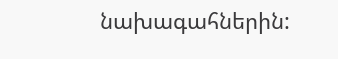նախագահներին: